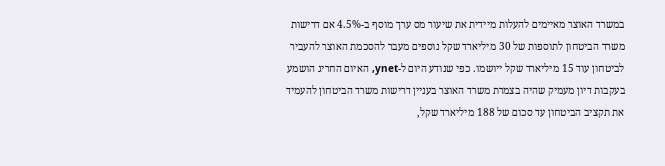במשרד האוצר מאיימים להעלות מיידית את שיעור מס ערך מוסף ב-4.5% אם דרישות משרד הביטחון לתוספות של 30 מיליארד שקל נוספים מעבר להסכמת האוצר להעביר לביטחון עוד 15 מיליארד שקל ייושמו. כפי שנודע היום ל-ynet, האיום החריג הושמע בעקבות דיון מעמיק שהיה בצמרת משרד האוצר בעניין דרישות משרד הביטחון להעמיד את תקציב הביטחון עד סכום של 188 מיליארד שקל,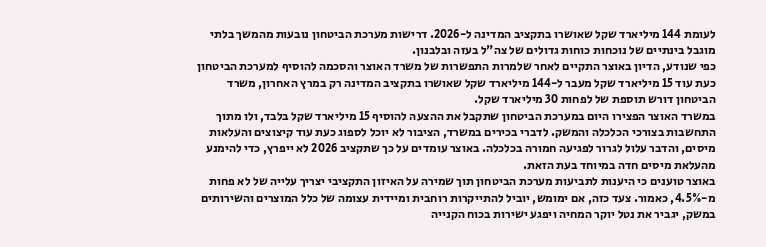לעומת 144 מיליארד שקל שאושרו בתקציב המדינה ל-2026. דרישות מערכת הביטחון נובעות מהמשך בלתי מוגבל בינתיים של נוכחות כוחות גדולים של צה"ל בעזה ובלבנון.
כפי שנודע, הדיון באוצר התקיים לאחר שלמרות התפשרות של משרד האוצר והסכמה להוסיף למערכת הביטחון כעת עוד 15 מיליארד שקל מעבר ל-144 מיליארד שקל שאושרו בתקציב המדינה רק במרץ האחרון, משרד הביטחון דורש תוספת של לפחות 30 מיליארד שקל.
במשרד האוצר הפצירו היום במערכת הביטחון שתקבל את ההצעה להוסיף 15 מיליארד שקל בלבד, ולו מתוך התחשבות בצורכי הכלכלה והמשק. לדברי בכירים במשרד, הציבור לא יוכל לספוג כעת עוד קיצוצים והעלאות מיסים, והדבר עלול לגרור לפגיעה חמורה בכלכלה. באוצר עומדים על כך שתקציב 2026 לא ייפרץ, כדי להימנע מהעלאת מיסים חדה במיוחד בעת הזאת.
באוצר טוענים כי היענות לתביעות מערכת הביטחון תוך שמירה על האיזון התקציבי יצריך עלייה של לא פחות מ-4.5%, כאמור. צעד כזה, אם ימומש, יוביל להתייקרות רוחבית ומיידית עצומה של כלל המוצרים והשירותים במשק, יגביר את נטל יוקר המחיה ויפגע ישירות בכוח הקנייה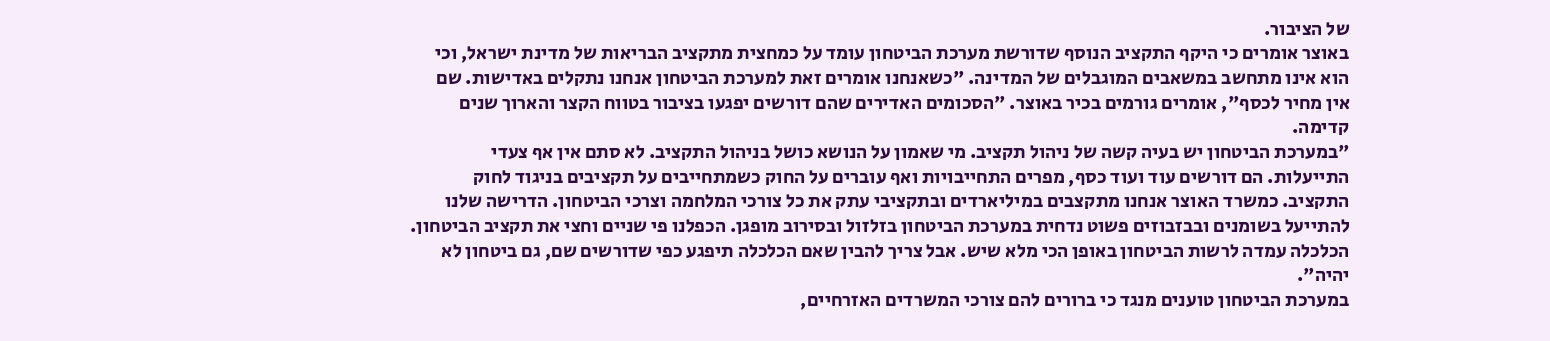של הציבור.
באוצר אומרים כי היקף התקציב הנוסף שדורשת מערכת הביטחון עומד על כמחצית מתקציב הבריאות של מדינת ישראל, וכי הוא אינו מתחשב במשאבים המוגבלים של המדינה. "כשאנחנו אומרים זאת למערכת הביטחון אנחנו נתקלים באדישות. שם אין מחיר לכסף", אומרים גורמים בכיר באוצר. "הסכומים האדירים שהם דורשים יפגעו בציבור בטווח הקצר והארוך שנים קדימה.
"במערכת הביטחון יש בעיה קשה של ניהול תקציב. מי שאמון על הנושא כושל בניהול התקציב. לא סתם אין אף צעדי התייעלות. הם דורשים עוד ועוד כסף, מפרים התחייבויות ואף עוברים על החוק כשמתחייבים על תקציבים בניגוד לחוק התקציב. כמשרד האוצר אנחנו מתקצבים במיליארדים ובתקציבי עתק את כל צורכי המלחמה וצרכי הביטחון. הדרישה שלנו להתייעל בשומנים ובבזבוזים פשוט נדחית במערכת הביטחון בזלזול ובסירוב מופגן. הכפלנו פי שניים וחצי את תקציב הביטחון. הכלכלה עמדה לרשות הביטחון באופן הכי מלא שיש. אבל צריך להבין שאם הכלכלה תיפגע כפי שדורשים שם, גם ביטחון לא יהיה".
במערכת הביטחון טוענים מנגד כי ברורים להם צורכי המשרדים האזרחיים,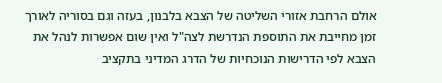אולם הרחבת אזורי השליטה של הצבא בלבנון, בעזה וגם בסוריה לאורך זמן מחייבת את התוספת הנדרשת לצה"ל ואין שום אפשרות לנהל את הצבא לפי הדרישות הנוכחיות של הדרג המדיני בתקציב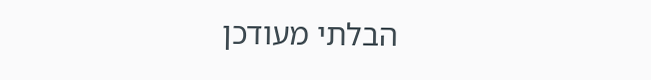הבלתי מעודכן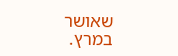שאושר במרץ.